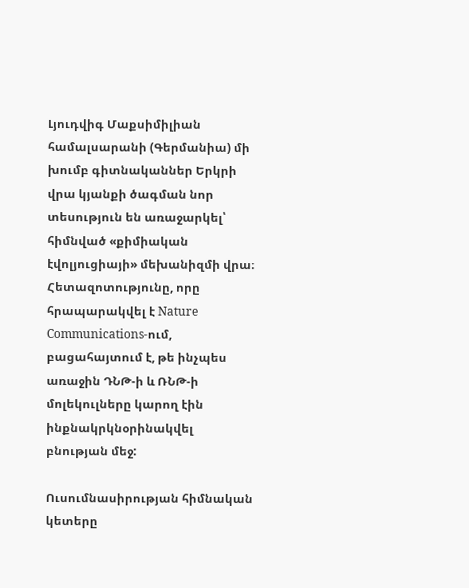Լյուդվիգ Մաքսիմիլիան համալսարանի (Գերմանիա) մի խումբ գիտնականներ Երկրի վրա կյանքի ծագման նոր տեսություն են առաջարկել՝ հիմնված «քիմիական էվոլյուցիայի» մեխանիզմի վրա։ Հետազոտությունը, որը հրապարակվել է Nature Communications-ում, բացահայտում է, թե ինչպես առաջին ԴՆԹ-ի և ՌՆԹ-ի մոլեկուլները կարող էին ինքնակրկնօրինակվել բնության մեջ:

Ուսումնասիրության հիմնական կետերը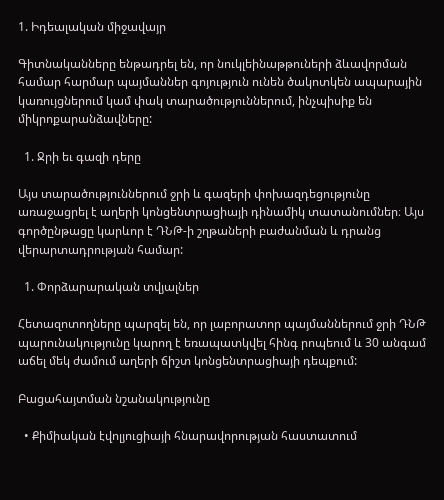1. Իդեալական միջավայր

Գիտնականները ենթադրել են, որ նուկլեինաթթուների ձևավորման համար հարմար պայմաններ գոյություն ունեն ծակոտկեն ապարային կառույցներում կամ փակ տարածություններում, ինչպիսիք են միկրոքարանձավները:

  1. Ջրի եւ գազի դերը

Այս տարածություններում ջրի և գազերի փոխազդեցությունը առաջացրել է աղերի կոնցենտրացիայի դինամիկ տատանումներ։ Այս գործընթացը կարևոր է ԴՆԹ-ի շղթաների բաժանման և դրանց վերարտադրության համար:

  1. Փորձարարական տվյալներ

Հետազոտողները պարզել են, որ լաբորատոր պայմաններում ջրի ԴՆԹ պարունակությունը կարող է եռապատկվել հինգ րոպեում և 30 անգամ աճել մեկ ժամում աղերի ճիշտ կոնցենտրացիայի դեպքում:

Բացահայտման նշանակությունը

  • Քիմիական էվոլյուցիայի հնարավորության հաստատում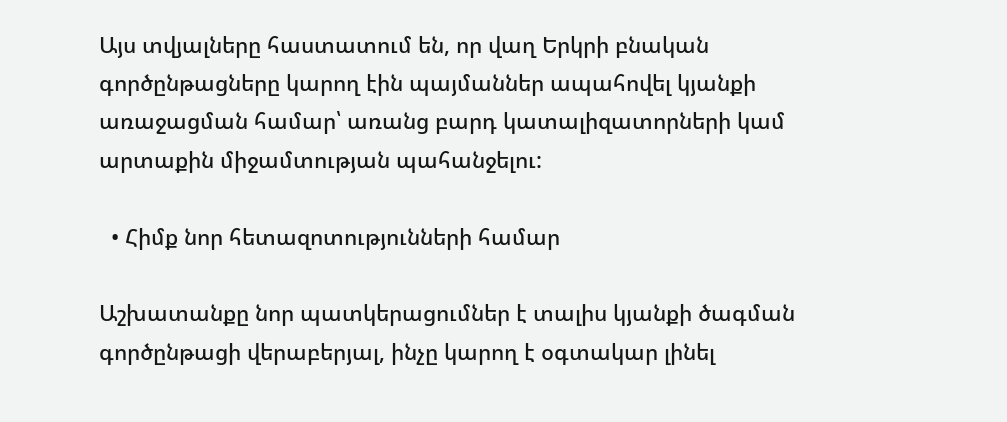Այս տվյալները հաստատում են, որ վաղ Երկրի բնական գործընթացները կարող էին պայմաններ ապահովել կյանքի առաջացման համար՝ առանց բարդ կատալիզատորների կամ արտաքին միջամտության պահանջելու:

  • Հիմք նոր հետազոտությունների համար

Աշխատանքը նոր պատկերացումներ է տալիս կյանքի ծագման գործընթացի վերաբերյալ, ինչը կարող է օգտակար լինել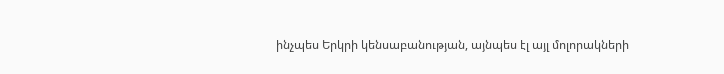ինչպես Երկրի կենսաբանության, այնպես էլ այլ մոլորակների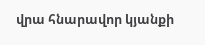վրա հնարավոր կյանքի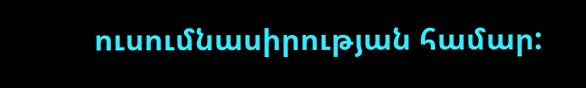ուսումնասիրության համար: